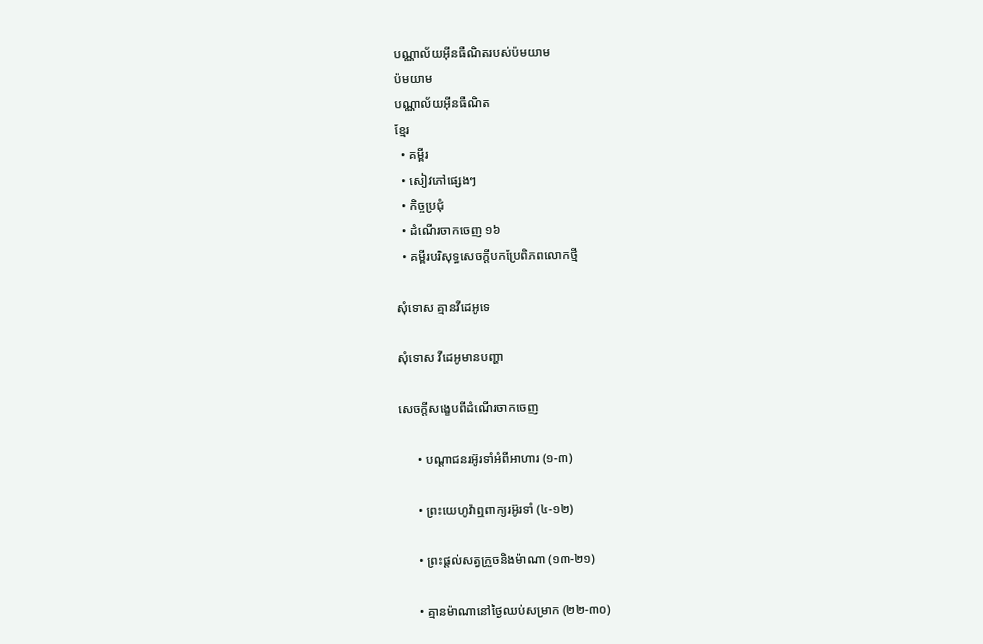បណ្ណាល័យអ៊ីនធឺណិតរបស់ប៉មយាម
ប៉មយាម
បណ្ណាល័យអ៊ីនធឺណិត
ខ្មែរ
  • គម្ពីរ
  • សៀវភៅផ្សេងៗ
  • កិច្ចប្រជុំ
  • ដំណើរចាកចេញ ១៦
  • គម្ពីរបរិសុទ្ធសេចក្ដីបកប្រែពិភពលោកថ្មី

សុំទោស គ្មានវីដេអូទេ

សុំទោស វីដេអូមានបញ្ហា

សេចក្ដីសង្ខេបពីដំណើរចាកចេញ

      • បណ្ដាជនរអ៊ូរទាំអំពីអាហារ (១-៣)

      • ព្រះយេហូវ៉ាឮពាក្យរអ៊ូរទាំ (៤-១២)

      • ព្រះផ្ដល់សត្វក្រួចនិងម៉ាណា (១៣-២១)

      • គ្មានម៉ាណានៅថ្ងៃឈប់សម្រាក (២២-៣០)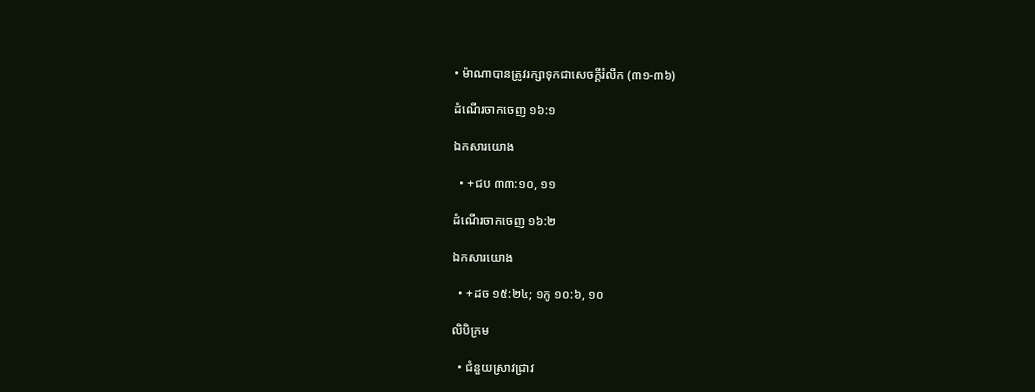• ម៉ាណាបានត្រូវរក្សាទុកជាសេចក្ដីរំលឹក (៣១-៣៦)

ដំណើរចាកចេញ ១៦:១

ឯកសារយោង

  • +ជប ៣៣:១០, ១១

ដំណើរចាកចេញ ១៦:២

ឯកសារយោង

  • +ដច ១៥:២៤; ១កូ ១០:៦, ១០

លិបិក្រម

  • ជំនួយស្រាវជ្រាវ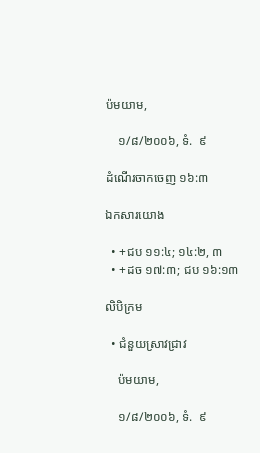ប៉មយាម,

    ១/៨/២០០៦, ទំ.  ៩

ដំណើរចាកចេញ ១៦:៣

ឯកសារយោង

  • +ជប ១១:៤; ១៤:២, ៣
  • +ដច ១៧:៣; ជប ១៦:១៣

លិបិក្រម

  • ជំនួយស្រាវជ្រាវ

    ប៉មយាម,

    ១/៨/២០០៦, ទំ.  ៩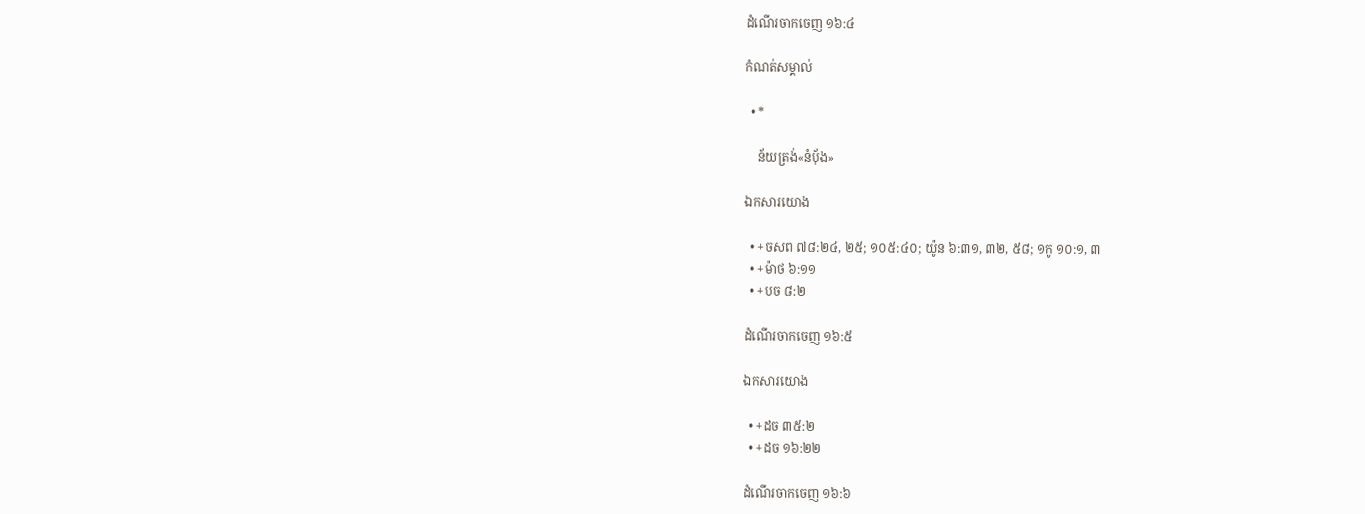ដំណើរចាកចេញ ១៦:៤

កំណត់សម្គាល់

  • *

    ន័យត្រង់«នំប៉័ង»

ឯកសារយោង

  • +ចសព ៧៨:២៤, ២៥; ១០៥:៤០; យ៉ូន ៦:៣១, ៣២, ៥៨; ១កូ ១០:១, ៣
  • +ម៉ាថ ៦:១១
  • +បច ៨:២

ដំណើរចាកចេញ ១៦:៥

ឯកសារយោង

  • +ដច ៣៥:២
  • +ដច ១៦:២២

ដំណើរចាកចេញ ១៦:៦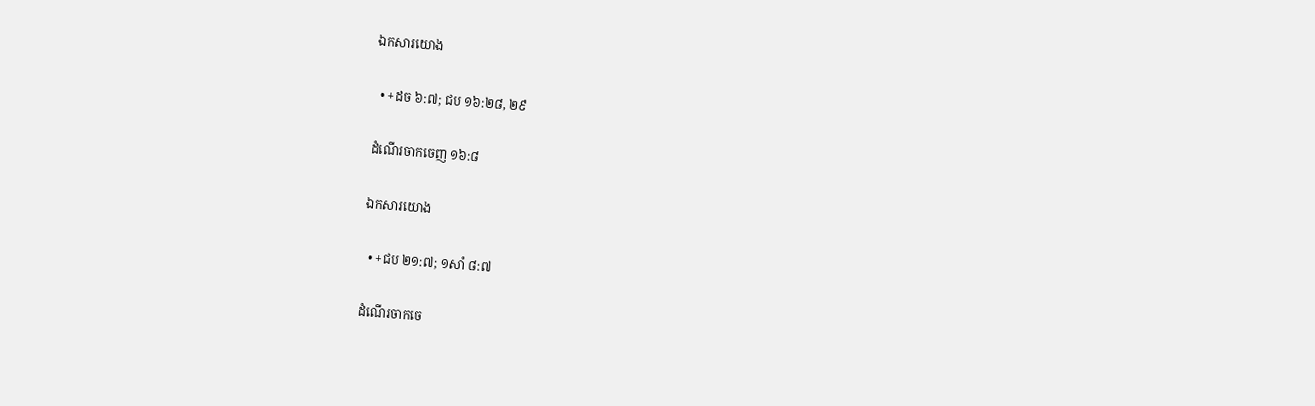ឯកសារយោង

  • +ដច ៦:៧; ជប ១៦:២៨, ២៩

ដំណើរចាកចេញ ១៦:៨

ឯកសារយោង

  • +ជប ២១:៧; ១សាំ ៨:៧

ដំណើរចាកចេ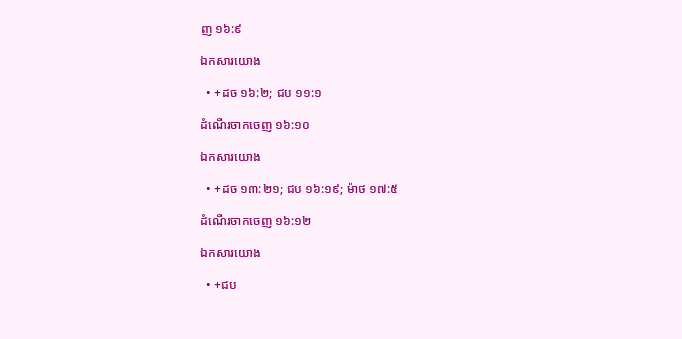ញ ១៦:៩

ឯកសារយោង

  • +ដច ១៦:២; ជប ១១:១

ដំណើរចាកចេញ ១៦:១០

ឯកសារយោង

  • +ដច ១៣:២១; ជប ១៦:១៩; ម៉ាថ ១៧:៥

ដំណើរចាកចេញ ១៦:១២

ឯកសារយោង

  • +ជប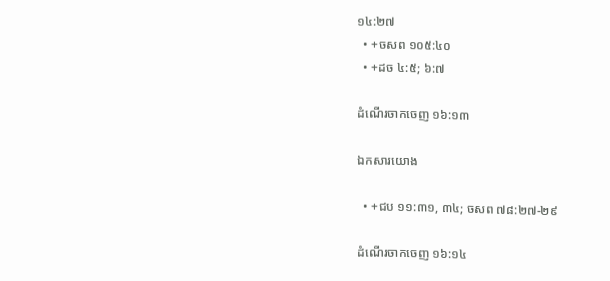១៤:២៧
  • +ចសព ១០៥:៤០
  • +ដច ៤:៥; ៦:៧

ដំណើរចាកចេញ ១៦:១៣

ឯកសារយោង

  • +ជប ១១:៣១, ៣៤; ចសព ៧៨:២៧-២៩

ដំណើរចាកចេញ ១៦:១៤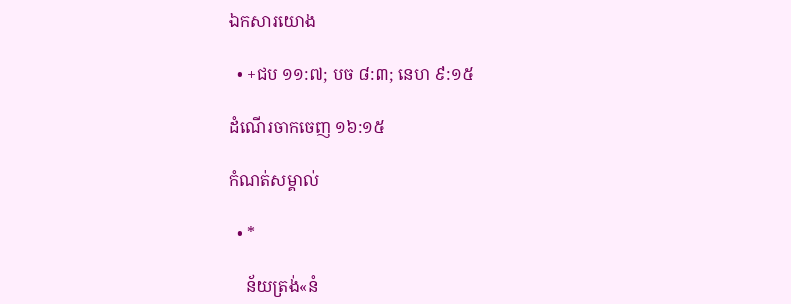ឯកសារយោង

  • +ជប ១១:៧; បច ៨:៣; នេហ ៩:១៥

ដំណើរចាកចេញ ១៦:១៥

កំណត់សម្គាល់

  • *

    ន័យត្រង់«នំ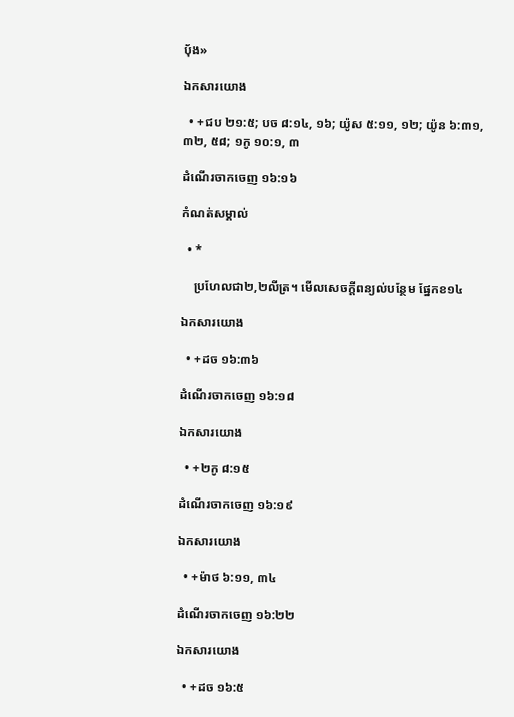ប៉័ង»

ឯកសារយោង

  • +ជប ២១:៥; បច ៨:១៤, ១៦; យ៉ូស ៥:១១, ១២; យ៉ូន ៦:៣១, ៣២, ៥៨; ១កូ ១០:១, ៣

ដំណើរចាកចេញ ១៦:១៦

កំណត់សម្គាល់

  • *

    ប្រហែលជា២,២លីត្រ។ មើលសេចក្ដីពន្យល់បន្ថែម ផ្នែកខ១៤

ឯកសារយោង

  • +ដច ១៦:៣៦

ដំណើរចាកចេញ ១៦:១៨

ឯកសារយោង

  • +២កូ ៨:១៥

ដំណើរចាកចេញ ១៦:១៩

ឯកសារយោង

  • +ម៉ាថ ៦:១១, ៣៤

ដំណើរចាកចេញ ១៦:២២

ឯកសារយោង

  • +ដច ១៦:៥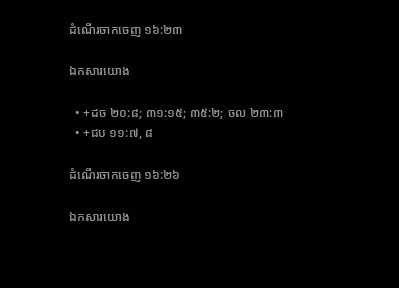ដំណើរចាកចេញ ១៦:២៣

ឯកសារយោង

  • +ដច ២០:៨; ៣១:១៥; ៣៥:២; ចល ២៣:៣
  • +ជប ១១:៧, ៨

ដំណើរចាកចេញ ១៦:២៦

ឯកសារយោង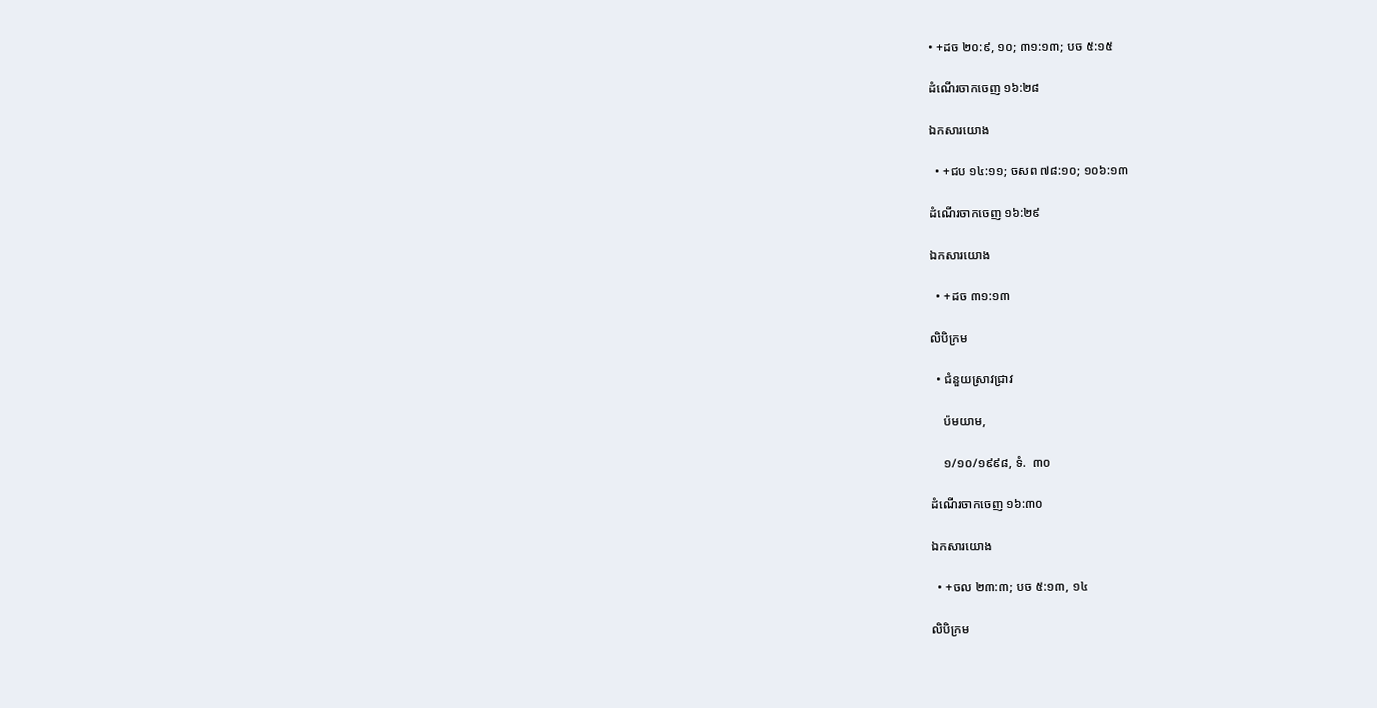• +ដច ២០:៩, ១០; ៣១:១៣; បច ៥:១៥

ដំណើរចាកចេញ ១៦:២៨

ឯកសារយោង

  • +ជប ១៤:១១; ចសព ៧៨:១០; ១០៦:១៣

ដំណើរចាកចេញ ១៦:២៩

ឯកសារយោង

  • +ដច ៣១:១៣

លិបិក្រម

  • ជំនួយស្រាវជ្រាវ

    ប៉មយាម,

    ១/១០/១៩៩៨, ទំ.  ៣០

ដំណើរចាកចេញ ១៦:៣០

ឯកសារយោង

  • +ចល ២៣:៣; បច ៥:១៣, ១៤

លិបិក្រម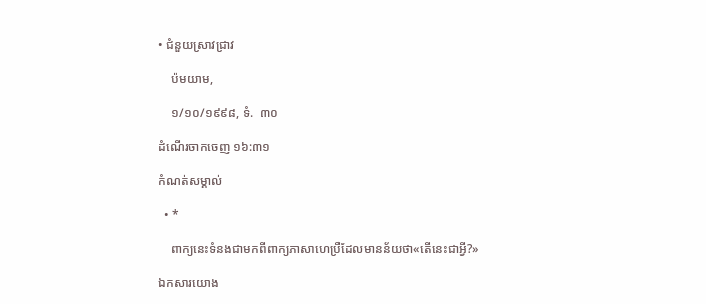• ជំនួយស្រាវជ្រាវ

    ប៉មយាម,

    ១/១០/១៩៩៨, ទំ.  ៣០

ដំណើរចាកចេញ ១៦:៣១

កំណត់សម្គាល់

  • *

    ពាក្យនេះទំនងជាមកពីពាក្យភាសាហេប្រឺដែលមានន័យថា«តើនេះជាអ្វី?»

ឯកសារយោង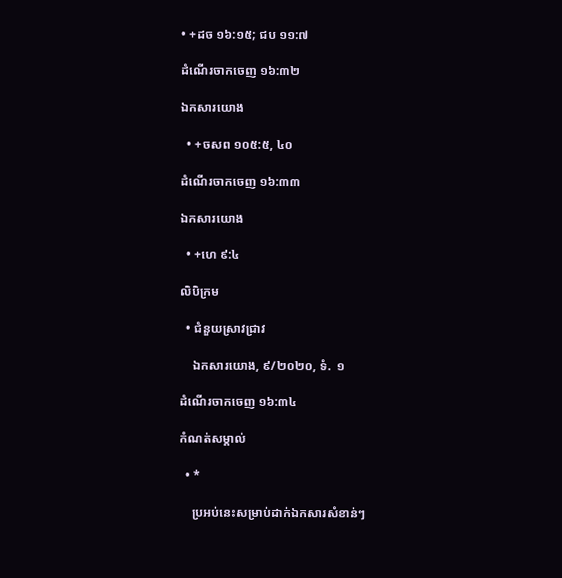• +ដច ១៦:១៥; ជប ១១:៧

ដំណើរចាកចេញ ១៦:៣២

ឯកសារយោង

  • +ចសព ១០៥:៥, ៤០

ដំណើរចាកចេញ ១៦:៣៣

ឯកសារយោង

  • +ហេ ៩:៤

លិបិក្រម

  • ជំនួយស្រាវជ្រាវ

    ឯកសារយោង, ៩/២០២០, ទំ.  ១

ដំណើរចាកចេញ ១៦:៣៤

កំណត់សម្គាល់

  • *

    ប្រអប់នេះសម្រាប់ដាក់ឯកសារសំខាន់ៗ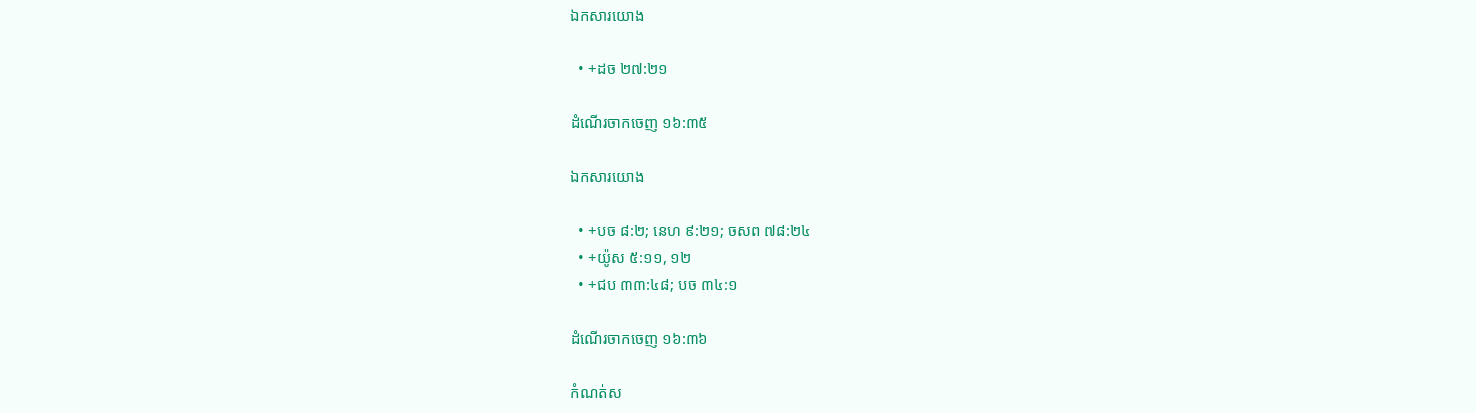ឯកសារយោង

  • +ដច ២៧:២១

ដំណើរចាកចេញ ១៦:៣៥

ឯកសារយោង

  • +បច ៨:២; នេហ ៩:២១; ចសព ៧៨:២៤
  • +យ៉ូស ៥:១១, ១២
  • +ជប ៣៣:៤៨; បច ៣៤:១

ដំណើរចាកចេញ ១៦:៣៦

កំណត់ស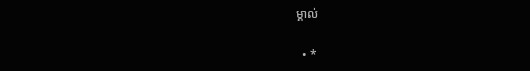ម្គាល់

  • *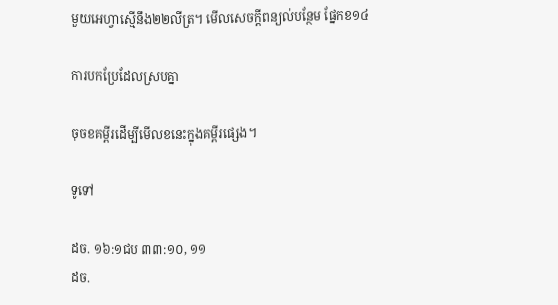មួយអេហ្វាស្មើនឹង២២លីត្រ។ មើលសេចក្ដីពន្យល់បន្ថែម ផ្នែកខ១៤

ការបកប្រែដែលស្របគ្នា

ចុចខគម្ពីរដើម្បីមើលខនេះក្នុងគម្ពីរផ្សេង។

ទូទៅ

ដច. ១៦:១ជប ៣៣:១០, ១១
ដច.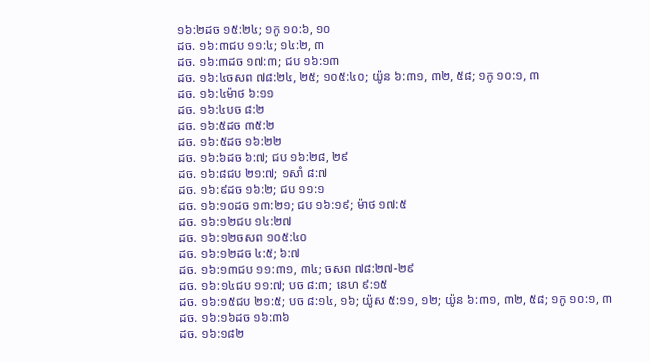១៦:២ដច ១៥:២៤; ១កូ ១០:៦, ១០
ដច. ១៦:៣ជប ១១:៤; ១៤:២, ៣
ដច. ១៦:៣ដច ១៧:៣; ជប ១៦:១៣
ដច. ១៦:៤ចសព ៧៨:២៤, ២៥; ១០៥:៤០; យ៉ូន ៦:៣១, ៣២, ៥៨; ១កូ ១០:១, ៣
ដច. ១៦:៤ម៉ាថ ៦:១១
ដច. ១៦:៤បច ៨:២
ដច. ១៦:៥ដច ៣៥:២
ដច. ១៦:៥ដច ១៦:២២
ដច. ១៦:៦ដច ៦:៧; ជប ១៦:២៨, ២៩
ដច. ១៦:៨ជប ២១:៧; ១សាំ ៨:៧
ដច. ១៦:៩ដច ១៦:២; ជប ១១:១
ដច. ១៦:១០ដច ១៣:២១; ជប ១៦:១៩; ម៉ាថ ១៧:៥
ដច. ១៦:១២ជប ១៤:២៧
ដច. ១៦:១២ចសព ១០៥:៤០
ដច. ១៦:១២ដច ៤:៥; ៦:៧
ដច. ១៦:១៣ជប ១១:៣១, ៣៤; ចសព ៧៨:២៧-២៩
ដច. ១៦:១៤ជប ១១:៧; បច ៨:៣; នេហ ៩:១៥
ដច. ១៦:១៥ជប ២១:៥; បច ៨:១៤, ១៦; យ៉ូស ៥:១១, ១២; យ៉ូន ៦:៣១, ៣២, ៥៨; ១កូ ១០:១, ៣
ដច. ១៦:១៦ដច ១៦:៣៦
ដច. ១៦:១៨២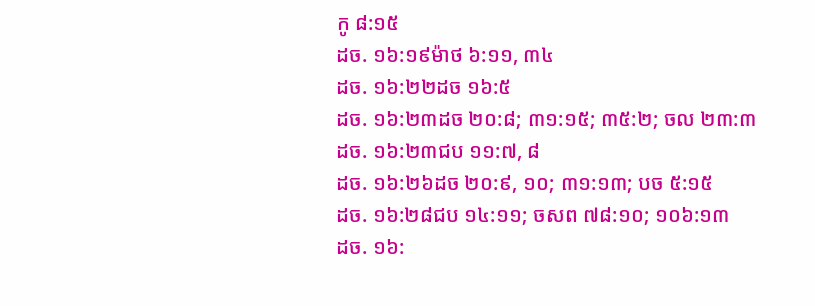កូ ៨:១៥
ដច. ១៦:១៩ម៉ាថ ៦:១១, ៣៤
ដច. ១៦:២២ដច ១៦:៥
ដច. ១៦:២៣ដច ២០:៨; ៣១:១៥; ៣៥:២; ចល ២៣:៣
ដច. ១៦:២៣ជប ១១:៧, ៨
ដច. ១៦:២៦ដច ២០:៩, ១០; ៣១:១៣; បច ៥:១៥
ដច. ១៦:២៨ជប ១៤:១១; ចសព ៧៨:១០; ១០៦:១៣
ដច. ១៦: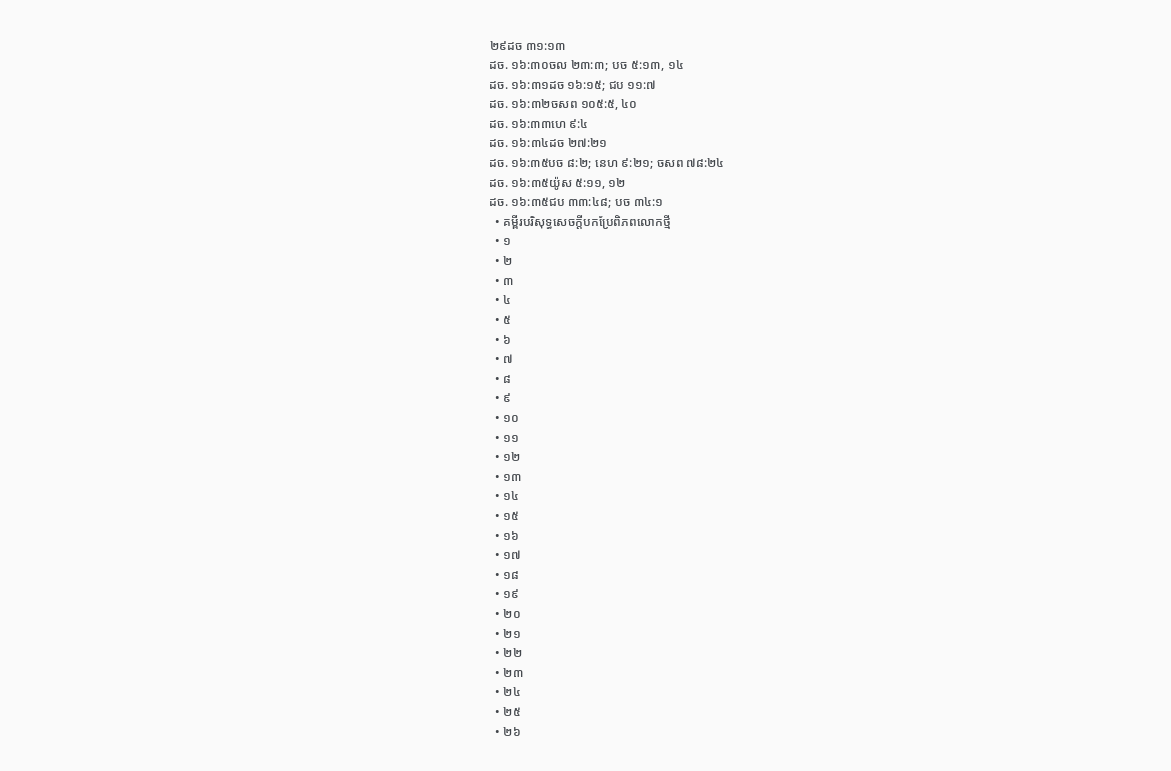២៩ដច ៣១:១៣
ដច. ១៦:៣០ចល ២៣:៣; បច ៥:១៣, ១៤
ដច. ១៦:៣១ដច ១៦:១៥; ជប ១១:៧
ដច. ១៦:៣២ចសព ១០៥:៥, ៤០
ដច. ១៦:៣៣ហេ ៩:៤
ដច. ១៦:៣៤ដច ២៧:២១
ដច. ១៦:៣៥បច ៨:២; នេហ ៩:២១; ចសព ៧៨:២៤
ដច. ១៦:៣៥យ៉ូស ៥:១១, ១២
ដច. ១៦:៣៥ជប ៣៣:៤៨; បច ៣៤:១
  • គម្ពីរបរិសុទ្ធសេចក្ដីបកប្រែពិភពលោកថ្មី
  • ១
  • ២
  • ៣
  • ៤
  • ៥
  • ៦
  • ៧
  • ៨
  • ៩
  • ១០
  • ១១
  • ១២
  • ១៣
  • ១៤
  • ១៥
  • ១៦
  • ១៧
  • ១៨
  • ១៩
  • ២០
  • ២១
  • ២២
  • ២៣
  • ២៤
  • ២៥
  • ២៦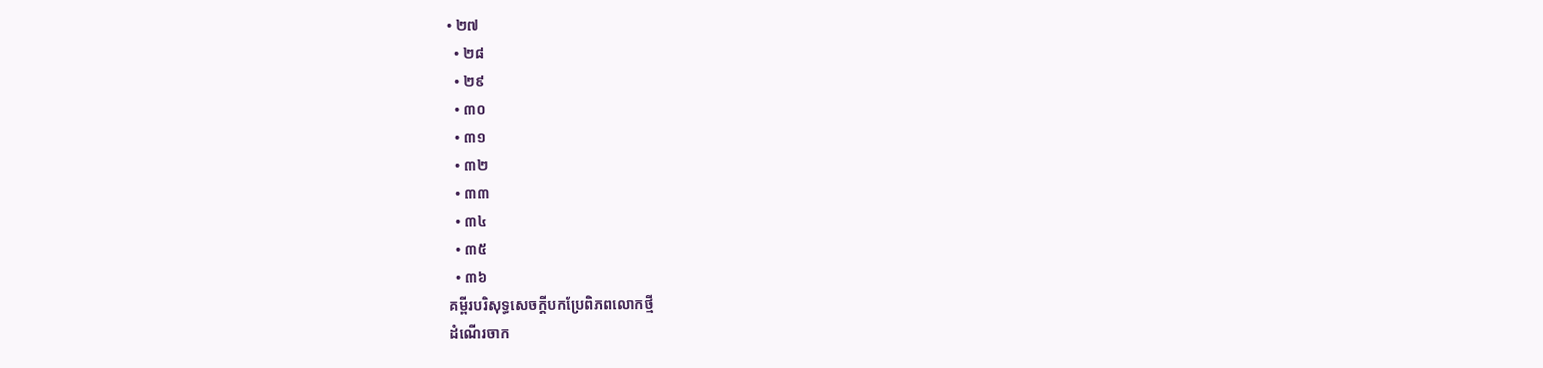• ២៧
  • ២៨
  • ២៩
  • ៣០
  • ៣១
  • ៣២
  • ៣៣
  • ៣៤
  • ៣៥
  • ៣៦
គម្ពីរបរិសុទ្ធសេចក្ដីបកប្រែពិភពលោកថ្មី
ដំណើរចាក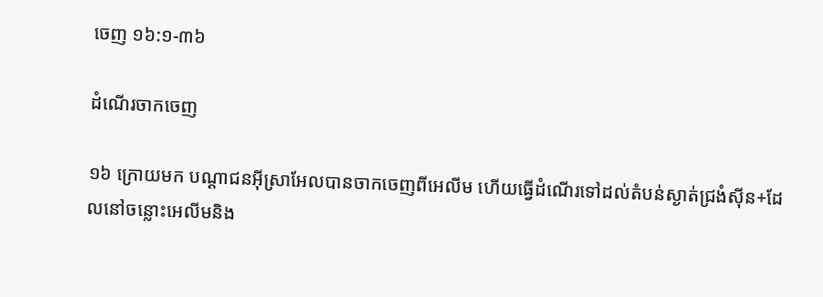ចេញ ១៦:១-៣៦

ដំណើរចាកចេញ

១៦ ក្រោយមក បណ្ដាជនអ៊ីស្រាអែលបានចាកចេញពីអេលីម ហើយធ្វើដំណើរទៅដល់តំបន់ស្ងាត់ជ្រងំស៊ីន+ដែលនៅចន្លោះអេលីមនិង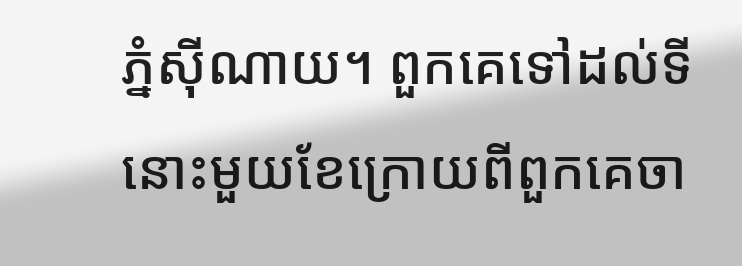ភ្នំស៊ីណាយ។ ពួកគេទៅដល់ទីនោះមួយខែក្រោយពីពួកគេចា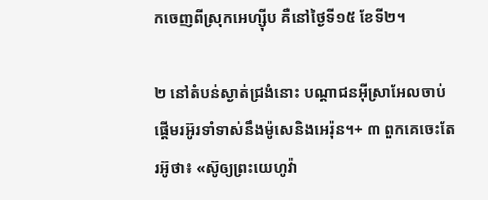កចេញពីស្រុកអេហ្ស៊ីប គឺនៅថ្ងៃទី១៥ ខែទី២។

២ នៅតំបន់ស្ងាត់ជ្រងំនោះ បណ្ដាជនអ៊ីស្រាអែលចាប់ផ្ដើមរអ៊ូរទាំទាស់នឹងម៉ូសេនិងអេរ៉ុន។+ ៣ ពួកគេចេះតែរអ៊ូថា៖ «ស៊ូឲ្យព្រះយេហូវ៉ា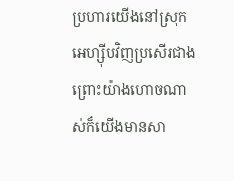ប្រហារយើងនៅស្រុកអេហ្ស៊ីបវិញប្រសើរជាង ព្រោះយ៉ាងហោចណាស់ក៏យើងមានសា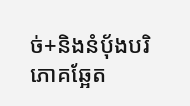ច់+និងនំប៉័ងបរិភោគឆ្អែត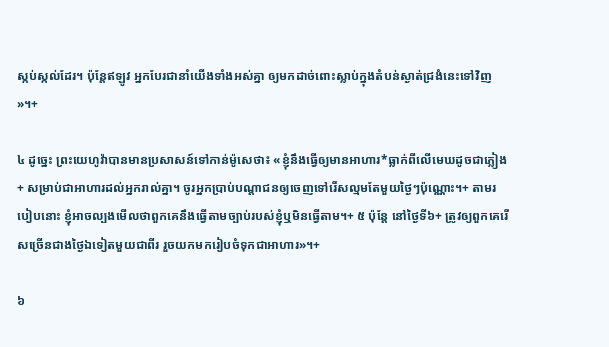ស្កប់ស្កល់ដែរ។ ប៉ុន្តែឥឡូវ អ្នកបែរជានាំយើងទាំងអស់គ្នា ឲ្យមកដាច់ពោះស្លាប់ក្នុងតំបន់ស្ងាត់ជ្រងំនេះទៅវិញ»។+

៤ ដូច្នេះ ព្រះយេហូវ៉ាបានមានប្រសាសន៍ទៅកាន់ម៉ូសេថា៖ «ខ្ញុំនឹងធ្វើឲ្យមានអាហារ*ធ្លាក់ពីលើមេឃដូចជាភ្លៀង+ សម្រាប់ជាអាហារដល់អ្នករាល់គ្នា។ ចូរអ្នកប្រាប់បណ្ដាជនឲ្យចេញទៅរើសល្មមតែមួយថ្ងៃៗប៉ុណ្ណោះ។+ តាមរបៀបនោះ ខ្ញុំអាចល្បងមើលថាពួកគេនឹងធ្វើតាមច្បាប់របស់ខ្ញុំឬមិនធ្វើតាម។+ ៥ ប៉ុន្តែ នៅថ្ងៃទី៦+ ត្រូវឲ្យពួកគេរើសច្រើនជាងថ្ងៃឯទៀតមួយជាពីរ រួចយកមករៀបចំទុកជាអាហារ»។+

៦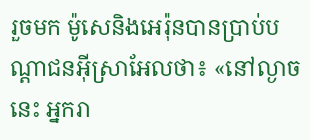រួចមក ម៉ូសេនិងអេរ៉ុនបានប្រាប់បណ្ដាជនអ៊ីស្រាអែលថា៖ «នៅល្ងាចនេះ អ្នករា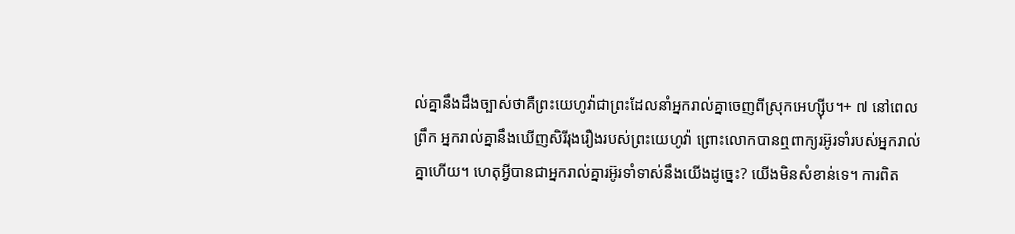ល់គ្នានឹងដឹងច្បាស់ថាគឺព្រះយេហូវ៉ាជាព្រះដែលនាំអ្នករាល់គ្នាចេញពីស្រុកអេហ្ស៊ីប។+ ៧ នៅពេលព្រឹក អ្នករាល់គ្នានឹងឃើញសិរីរុងរឿងរបស់ព្រះយេហូវ៉ា ព្រោះលោកបានឮពាក្យរអ៊ូរទាំរបស់អ្នករាល់គ្នាហើយ។ ហេតុអ្វីបានជាអ្នករាល់គ្នារអ៊ូរទាំទាស់នឹងយើងដូច្នេះ? យើងមិនសំខាន់ទេ។ ការពិត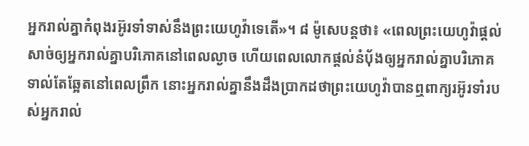អ្នករាល់គ្នាកំពុងរអ៊ូរទាំទាស់នឹងព្រះយេហូវ៉ាទេតើ»។ ៨ ម៉ូសេបន្តថា៖ «ពេលព្រះយេហូវ៉ាផ្ដល់សាច់ឲ្យអ្នករាល់គ្នាបរិភោគនៅពេលល្ងាច ហើយពេលលោកផ្ដល់នំប៉័ងឲ្យអ្នករាល់គ្នាបរិភោគទាល់តែឆ្អែតនៅពេលព្រឹក នោះអ្នករាល់គ្នានឹងដឹងប្រាកដថាព្រះយេហូវ៉ាបានឮពាក្យរអ៊ូរទាំរបស់អ្នករាល់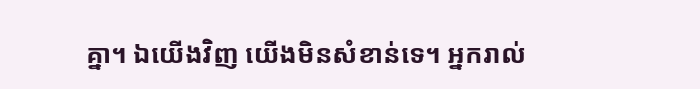គ្នា។ ឯយើងវិញ យើងមិនសំខាន់ទេ។ អ្នករាល់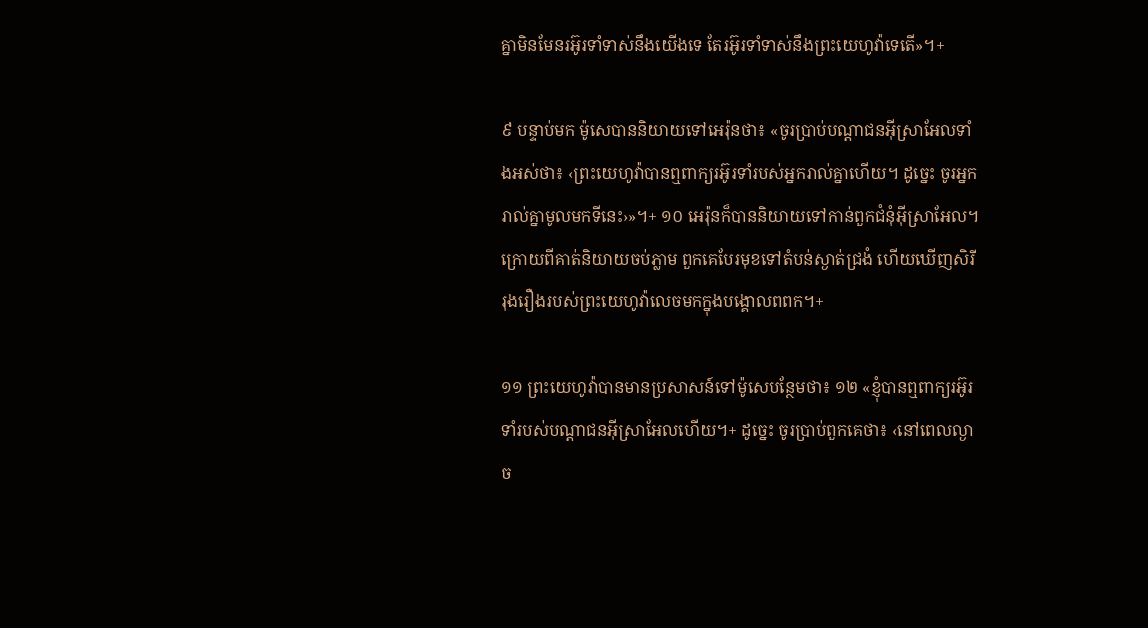គ្នាមិនមែនរអ៊ូរទាំទាស់នឹងយើងទេ តែរអ៊ូរទាំទាស់នឹងព្រះយេហូវ៉ាទេតើ»។+

៩ បន្ទាប់មក ម៉ូសេបាននិយាយទៅអេរ៉ុនថា៖ «ចូរប្រាប់បណ្ដាជនអ៊ីស្រាអែលទាំងអស់ថា៖ ‹ព្រះយេហូវ៉ាបានឮពាក្យរអ៊ូរទាំរបស់អ្នករាល់គ្នាហើយ។ ដូច្នេះ ចូរអ្នករាល់គ្នាមូលមកទីនេះ›»។+ ១០ អេរ៉ុនក៏បាននិយាយទៅកាន់ពួកជំនុំអ៊ីស្រាអែល។ ក្រោយពីគាត់និយាយចប់ភ្លាម ពួកគេបែរមុខទៅតំបន់ស្ងាត់ជ្រងំ ហើយឃើញសិរីរុងរឿងរបស់ព្រះយេហូវ៉ាលេចមកក្នុងបង្គោលពពក។+

១១ ព្រះយេហូវ៉ាបានមានប្រសាសន៍ទៅម៉ូសេបន្ថែមថា៖ ១២ «ខ្ញុំបានឮពាក្យរអ៊ូរទាំរបស់បណ្ដាជនអ៊ីស្រាអែលហើយ។+ ដូច្នេះ ចូរប្រាប់ពួកគេថា៖ ‹នៅពេលល្ងាច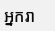អ្នករា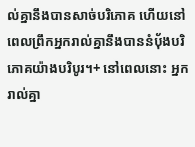ល់គ្នានឹងបានសាច់បរិភោគ ហើយនៅពេលព្រឹកអ្នករាល់គ្នានឹងបាននំប៉័ងបរិភោគយ៉ាងបរិបូរ។+ នៅពេលនោះ អ្នករាល់គ្នា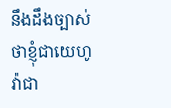នឹងដឹងច្បាស់ថាខ្ញុំជាយេហូវ៉ាជា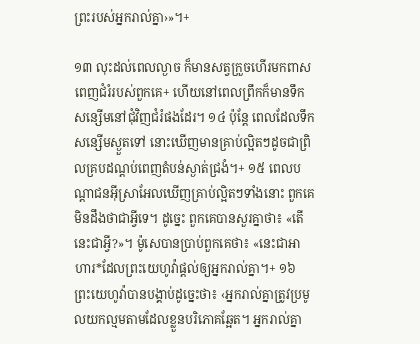ព្រះរបស់អ្នករាល់គ្នា›»។+

១៣ លុះដល់ពេលល្ងាច ក៏មានសត្វក្រួចហើរមកពាសពេញជំរំរបស់ពួកគេ+ ហើយនៅពេលព្រឹកក៏មានទឹកសន្សើមនៅជុំវិញជំរំផងដែរ។ ១៤ ប៉ុន្តែ ពេលដែលទឹកសន្សើមស្ងួតទៅ នោះឃើញមានគ្រាប់ល្អិតៗដូចជាព្រិលគ្របដណ្ដប់ពេញតំបន់ស្ងាត់ជ្រងំ។+ ១៥ ពេលបណ្ដាជនអ៊ីស្រាអែលឃើញគ្រាប់ល្អិតៗទាំងនោះ ពួកគេមិនដឹងថាជាអ្វីទេ។ ដូច្នេះ ពួកគេបានសួរគ្នាថា៖ «តើនេះជាអ្វី?»។ ម៉ូសេបានប្រាប់ពួកគេថា៖ «នេះជាអាហារ*ដែលព្រះយេហូវ៉ាផ្ដល់ឲ្យអ្នករាល់គ្នា។+ ១៦ ព្រះយេហូវ៉ាបានបង្គាប់ដូច្នេះថា៖ ‹អ្នករាល់គ្នាត្រូវប្រមូលយកល្មមតាមដែលខ្លួនបរិភោគឆ្អែត។ អ្នករាល់គ្នា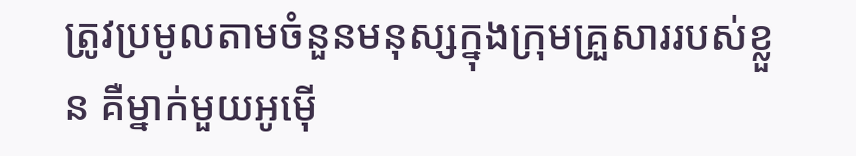ត្រូវប្រមូលតាមចំនួនមនុស្សក្នុងក្រុមគ្រួសាររបស់ខ្លួន គឺម្នាក់មួយអូម៉ើ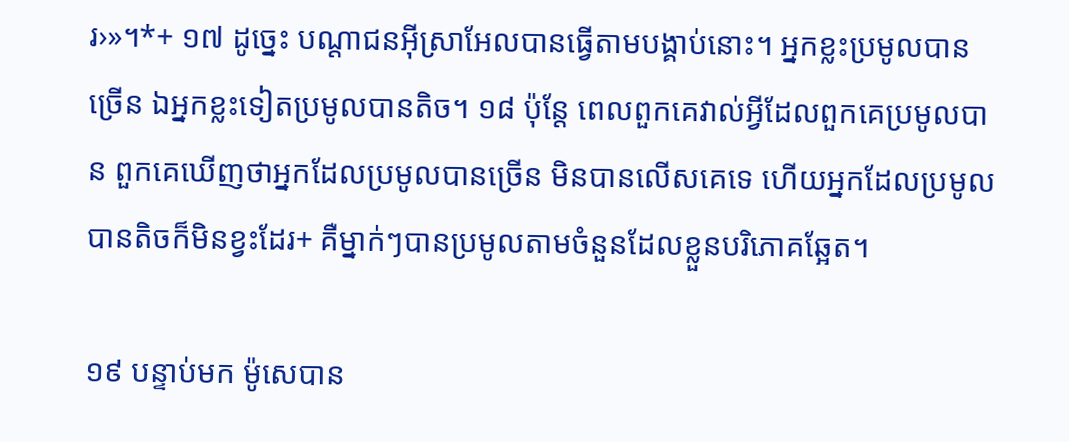រ›»។*+ ១៧ ដូច្នេះ បណ្ដាជនអ៊ីស្រាអែលបានធ្វើតាមបង្គាប់នោះ។ អ្នកខ្លះប្រមូលបានច្រើន ឯអ្នកខ្លះទៀតប្រមូលបានតិច។ ១៨ ប៉ុន្តែ ពេលពួកគេវាល់អ្វីដែលពួកគេប្រមូលបាន ពួកគេឃើញថាអ្នកដែលប្រមូលបានច្រើន មិនបានលើសគេទេ ហើយអ្នកដែលប្រមូលបានតិចក៏មិនខ្វះដែរ+ គឺម្នាក់ៗបានប្រមូលតាមចំនួនដែលខ្លួនបរិភោគឆ្អែត។

១៩ បន្ទាប់មក ម៉ូសេបាន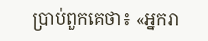ប្រាប់ពួកគេថា៖ «អ្នករា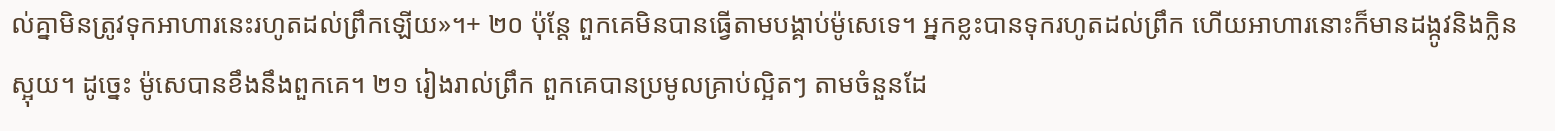ល់គ្នាមិនត្រូវទុកអាហារនេះរហូតដល់ព្រឹកឡើយ»។+ ២០ ប៉ុន្តែ ពួកគេមិនបានធ្វើតាមបង្គាប់ម៉ូសេទេ។ អ្នកខ្លះបានទុករហូតដល់ព្រឹក ហើយអាហារនោះក៏មានដង្កូវនិងក្លិនស្អុយ។ ដូច្នេះ ម៉ូសេបានខឹងនឹងពួកគេ។ ២១ រៀងរាល់ព្រឹក ពួកគេបានប្រមូលគ្រាប់ល្អិតៗ តាមចំនួនដែ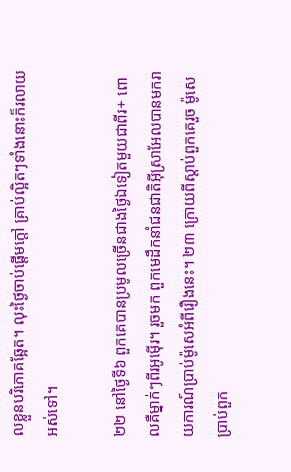លខ្លួនបរិភោគឆ្អែត។ លុះថ្ងៃចាប់ផ្ដើមក្ដៅ គ្រាប់ល្អិតៗទាំងនោះក៏រលាយអស់ទៅ។

២២ នៅថ្ងៃទី៦ ពួកគេបានប្រមូលច្រើនជាងថ្ងៃឯទៀតមួយជាពីរ+ ពោលគឺម្នាក់ៗពីរអូម៉ើរ។ រួចមក ពួកមេដឹកនាំជនជាតិអ៊ីស្រាអែលបានមករាយការណ៍ប្រាប់ម៉ូសេអំពីរឿងនេះ។ ២៣ ក្រោយពីស្ដាប់ពួកគេរួច ម៉ូសេប្រាប់ពួក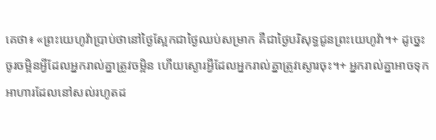គេថា៖ «ព្រះយេហូវ៉ាប្រាប់ថានៅថ្ងៃស្អែកជាថ្ងៃឈប់សម្រាក គឺជាថ្ងៃបរិសុទ្ធជូនព្រះយេហូវ៉ា។+ ដូច្នេះ ចូរចម្អិនអ្វីដែលអ្នករាល់គ្នាត្រូវចម្អិន ហើយស្ងោរអ្វីដែលអ្នករាល់គ្នាត្រូវស្ងោរចុះ។+ អ្នករាល់គ្នាអាចទុកអាហារដែលនៅសល់រហូតដ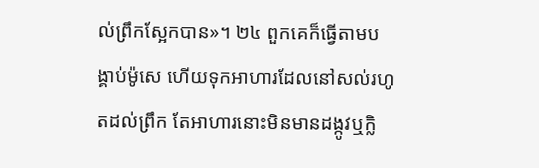ល់ព្រឹកស្អែកបាន»។ ២៤ ពួកគេក៏ធ្វើតាមបង្គាប់ម៉ូសេ ហើយទុកអាហារដែលនៅសល់រហូតដល់ព្រឹក តែអាហារនោះមិនមានដង្កូវឬក្លិ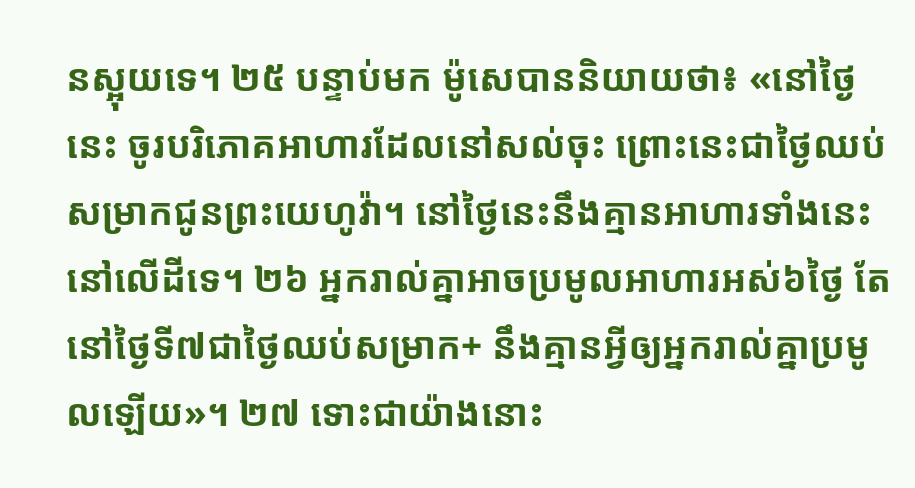នស្អុយទេ។ ២៥ បន្ទាប់មក ម៉ូសេបាននិយាយថា៖ «នៅថ្ងៃនេះ ចូរបរិភោគអាហារដែលនៅសល់ចុះ ព្រោះនេះជាថ្ងៃឈប់សម្រាកជូនព្រះយេហូវ៉ា។ នៅថ្ងៃនេះនឹងគ្មានអាហារទាំងនេះនៅលើដីទេ។ ២៦ អ្នករាល់គ្នាអាចប្រមូលអាហារអស់៦ថ្ងៃ តែនៅថ្ងៃទី៧ជាថ្ងៃឈប់សម្រាក+ នឹងគ្មានអ្វីឲ្យអ្នករាល់គ្នាប្រមូលឡើយ»។ ២៧ ទោះជាយ៉ាងនោះ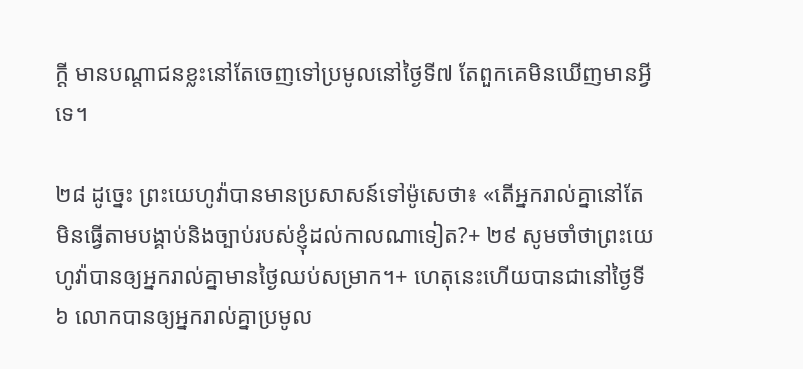ក្ដី មានបណ្ដាជនខ្លះនៅតែចេញទៅប្រមូលនៅថ្ងៃទី៧ តែពួកគេមិនឃើញមានអ្វីទេ។

២៨ ដូច្នេះ ព្រះយេហូវ៉ាបានមានប្រសាសន៍ទៅម៉ូសេថា៖ «តើអ្នករាល់គ្នានៅតែមិនធ្វើតាមបង្គាប់និងច្បាប់របស់ខ្ញុំដល់កាលណាទៀត?+ ២៩ សូមចាំថាព្រះយេហូវ៉ាបានឲ្យអ្នករាល់គ្នាមានថ្ងៃឈប់សម្រាក។+ ហេតុនេះហើយបានជានៅថ្ងៃទី៦ លោកបានឲ្យអ្នករាល់គ្នាប្រមូល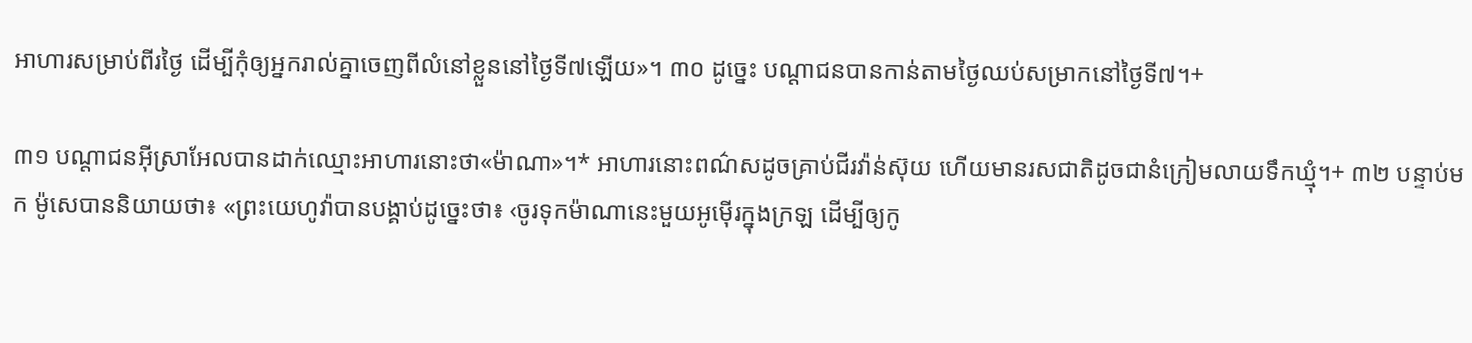អាហារសម្រាប់ពីរថ្ងៃ ដើម្បីកុំឲ្យអ្នករាល់គ្នាចេញពីលំនៅខ្លួននៅថ្ងៃទី៧ឡើយ»។ ៣០ ដូច្នេះ បណ្ដាជនបានកាន់តាមថ្ងៃឈប់សម្រាកនៅថ្ងៃទី៧។+

៣១ បណ្ដាជនអ៊ីស្រាអែលបានដាក់ឈ្មោះអាហារនោះថា«ម៉ាណា»។* អាហារនោះពណ៌សដូចគ្រាប់ជីរវ៉ាន់ស៊ុយ ហើយមានរសជាតិដូចជានំក្រៀមលាយទឹកឃ្មុំ។+ ៣២ បន្ទាប់មក ម៉ូសេបាននិយាយថា៖ «ព្រះយេហូវ៉ាបានបង្គាប់ដូច្នេះថា៖ ‹ចូរទុកម៉ាណានេះមួយអូម៉ើរក្នុងក្រឡ ដើម្បីឲ្យកូ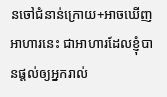នចៅជំនាន់ក្រោយ+អាចឃើញអាហារនេះ ជាអាហារដែលខ្ញុំបានផ្ដល់ឲ្យអ្នករាល់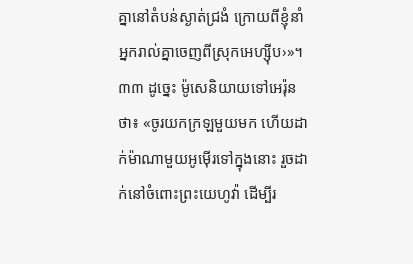គ្នានៅតំបន់ស្ងាត់ជ្រងំ ក្រោយពីខ្ញុំនាំអ្នករាល់គ្នាចេញពីស្រុកអេហ្ស៊ីប›»។ ៣៣ ដូច្នេះ ម៉ូសេនិយាយទៅអេរ៉ុនថា៖ «ចូរយកក្រឡមួយមក ហើយដាក់ម៉ាណាមួយអូម៉ើរទៅក្នុងនោះ រួចដាក់នៅចំពោះព្រះយេហូវ៉ា ដើម្បីរ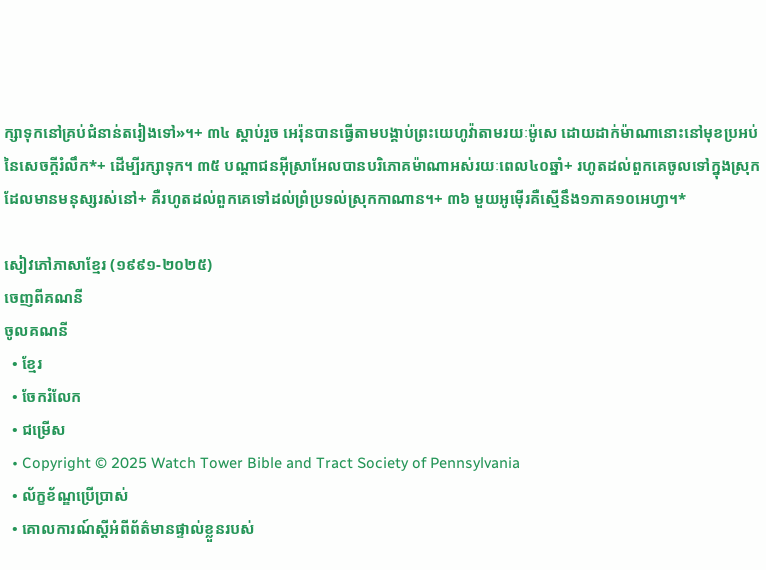ក្សាទុកនៅគ្រប់ជំនាន់តរៀងទៅ»។+ ៣៤ ស្ដាប់រួច អេរ៉ុនបានធ្វើតាមបង្គាប់ព្រះយេហូវ៉ាតាមរយៈម៉ូសេ ដោយដាក់ម៉ាណានោះនៅមុខប្រអប់នៃសេចក្ដីរំលឹក*+ ដើម្បីរក្សាទុក។ ៣៥ បណ្ដាជនអ៊ីស្រាអែលបានបរិភោគម៉ាណាអស់រយៈពេល៤០ឆ្នាំ+ រហូតដល់ពួកគេចូលទៅក្នុងស្រុកដែលមានមនុស្សរស់នៅ+ គឺរហូតដល់ពួកគេទៅដល់ព្រំប្រទល់ស្រុកកាណាន។+ ៣៦ មួយអូម៉ើរគឺស្មើនឹង១ភាគ១០អេហ្វា។*

សៀវភៅភាសាខ្មែរ (១៩៩១-២០២៥)
ចេញពីគណនី
ចូលគណនី
  • ខ្មែរ
  • ចែករំលែក
  • ជម្រើស
  • Copyright © 2025 Watch Tower Bible and Tract Society of Pennsylvania
  • ល័ក្ខខ័ណ្ឌប្រើប្រាស់
  • គោលការណ៍ស្ដីអំពីព័ត៌មានផ្ទាល់ខ្លួនរបស់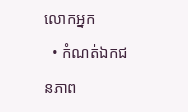លោកអ្នក
  • កំណត់ឯកជនភាព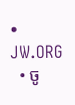• JW.ORG
  • ចូ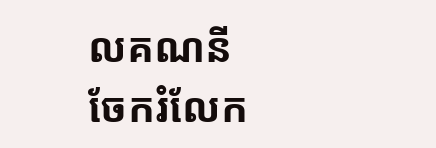លគណនី
ចែករំលែក